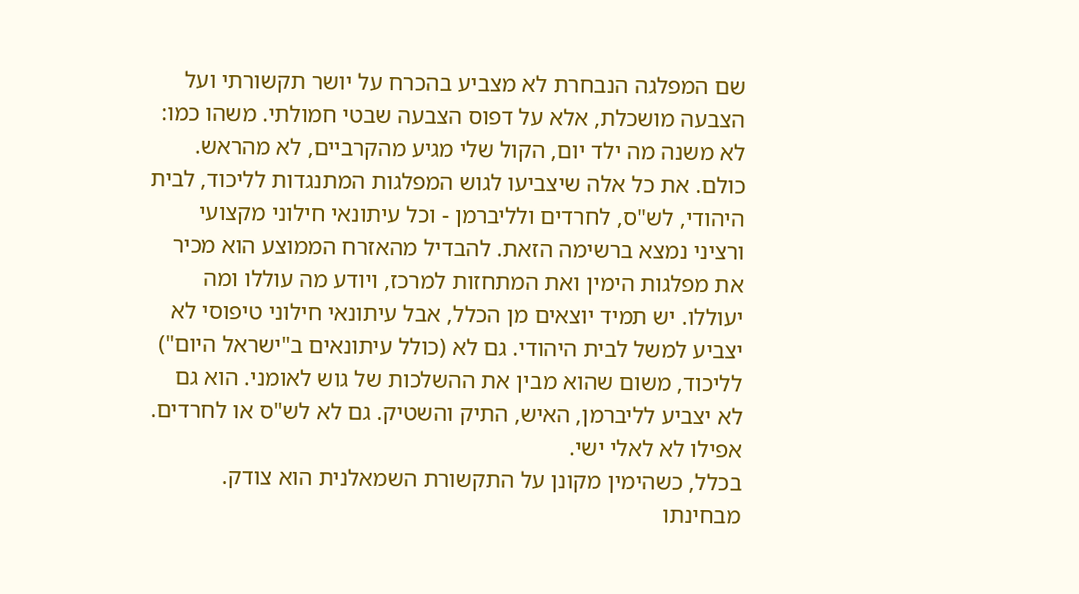שם המפלגה הנבחרת לא מצביע בהכרח על יושר תקשורתי ועל הצבעה מושכלת, אלא על דפוס הצבעה שבטי חמולתי. משהו כמו: לא משנה מה ילד יום, הקול שלי מגיע מהקרביים, לא מהראש.
כולם. את כל אלה שיצביעו לגוש המפלגות המתנגדות לליכוד, לבית היהודי, לש"ס, לחרדים ולליברמן - וכל עיתונאי חילוני מקצועי ורציני נמצא ברשימה הזאת. להבדיל מהאזרח הממוצע הוא מכיר את מפלגות הימין ואת המתחזות למרכז, ויודע מה עוללו ומה יעוללו. יש תמיד יוצאים מן הכלל, אבל עיתונאי חילוני טיפוסי לא יצביע למשל לבית היהודי. גם לא (כולל עיתונאים ב"ישראל היום") לליכוד, משום שהוא מבין את ההשלכות של גוש לאומני. הוא גם לא יצביע לליברמן, האיש, התיק והשטיק. גם לא לש"ס או לחרדים. אפילו לא לאלי ישי.
בכלל, כשהימין מקונן על התקשורת השמאלנית הוא צודק. מבחינתו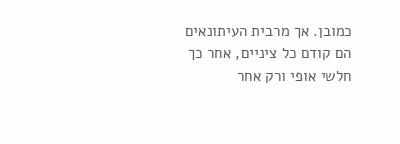כמובן. אך מרבית העיתונאים הם קודם כל ציניים, אחר כך חלשי אופי ורק אחר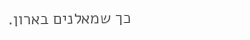כך שמאלנים בארון.